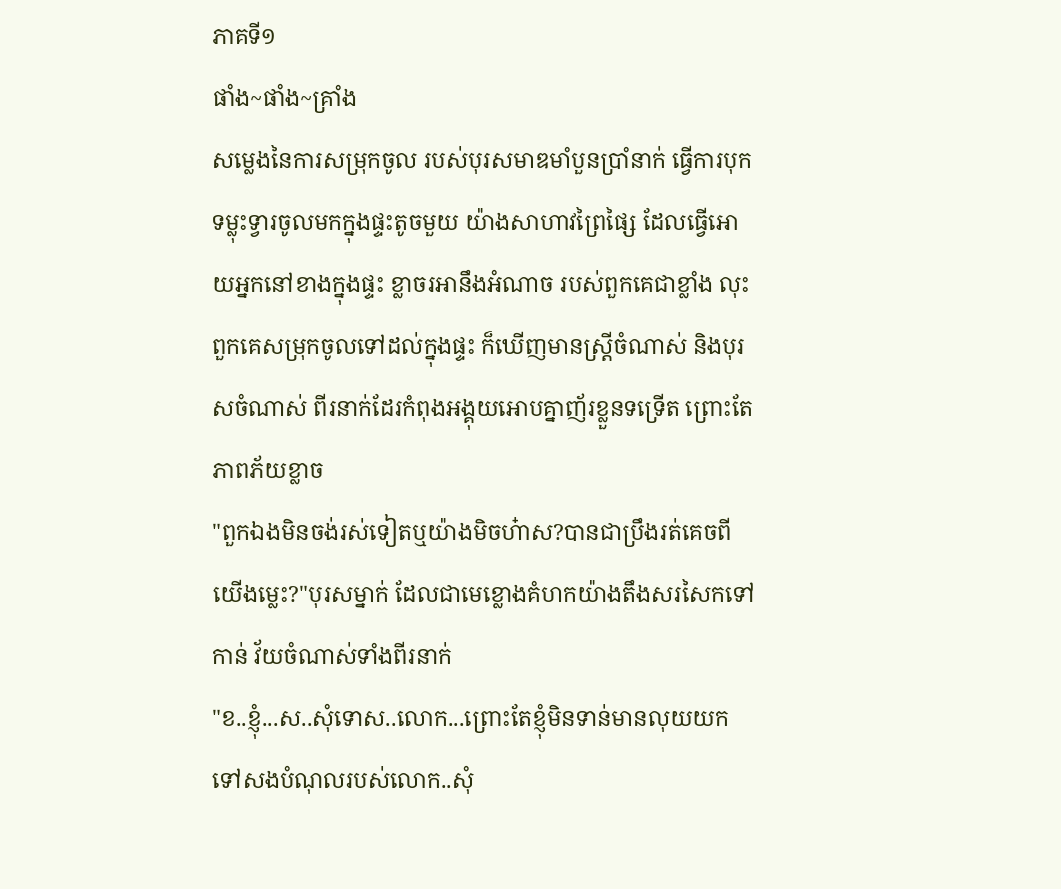ភាគទី១
ផាំង~ផាំង~គ្រាំង
សម្លេងនៃការសម្រុកចូល របស់បុរសមាឌមាំបួនប្រាំនាក់ ធ្វើការបុកទម្លុះទ្វារចូលមកក្នុងផ្ទះតូចមួយ យ៉ាងសាហាវព្រៃផ្សៃ ដែលធ្វើអោយអ្នកនៅខាងក្នុងផ្ទះ ខ្លាចរអានឹងអំណាច របស់ពួកគេជាខ្លាំង លុះពួកគេសម្រុកចូលទៅដល់ក្នុងផ្ទះ ក៏ឃើញមានស្ដ្រីចំណាស់ និងបុរសចំណាស់ ពីរនាក់ដែរកំពុងអង្គុយអោបគ្នាញ័រខ្លួនទទ្រើត ព្រោះតែភាពភ័យខ្លាច
"ពួកឯងមិនចង់រស់ទៀតឬយ៉ាងមិចហ៎ាស?បានជាប្រឹងរត់គេចពីយើងម្លេះ?"បុរសម្នាក់ ដែលជាមេខ្លោងគំហកយ៉ាងតឹងសរសៃកទៅកាន់ វ័យចំណាស់ទាំងពីរនាក់
"ខ..ខ្ញុំ...ស..សុំទោស..លោក...ព្រោះតែខ្ញុំមិនទាន់មានលុយយកទៅសងបំណុលរបស់លោក..សុំ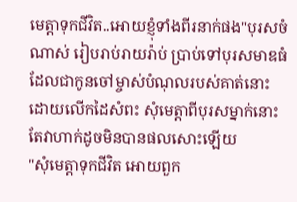មេត្តាទុកជីវិត..អោយខ្ញុំទាំងពីរនាក់ផង"បុរសចំណាស់ រៀបរាប់រាយរ៉ាប់ ប្រាប់ទៅបុរសមាឌធំ ដែលជាកូនចៅម្ចាស់បំណុលរបស់គាត់នោះ ដោយលើកដៃសំពះ សុំមេត្តាពីបុរសម្នាក់នោះ តែវាហាក់ដូចមិនបានផលសោះឡើយ
"សុំមេត្តាទុកជីវិត អោយពួក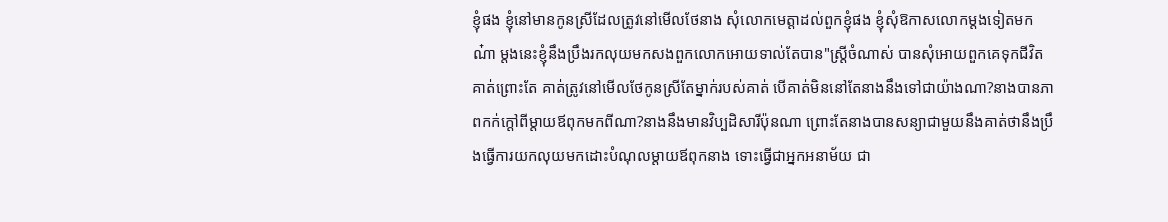ខ្ញុំផង ខ្ញុំនៅមានកូនស្រីដែលត្រូវនៅមើលថែនាង សុំលោកមេត្តាដល់ពួកខ្ញុំផង ខ្ញុំសុំឱកាសលោកម្ដងទៀតមកណ៎ា ម្ដងនេះខ្ញុំនឹងប្រឹងរកលុយមកសងពួកលោកអោយទាល់តែបាន"ស្ដ្រីចំណាស់ បានសុំអោយពួកគេទុកជីវិតគាត់ព្រោះតែ គាត់ត្រូវនៅមើលថែកូនស្រីតែម្នាក់របស់គាត់ បើគាត់មិននៅតែនាងនឹងទៅជាយ៉ាងណា?នាងបានភាពកក់ក្ដៅពីម្ដាយឪពុកមកពីណា?នាងនឹងមានវិប្បដិសារីប៉ុនណា ព្រោះតែនាងបានសន្យាជាមួយនឹងគាត់ថានឹងប្រឹងធ្វើការយកលុយមកដោះបំណុលម្ដាយឪពុកនាង ទោះធ្វើជាអ្នកអនាម័យ ជា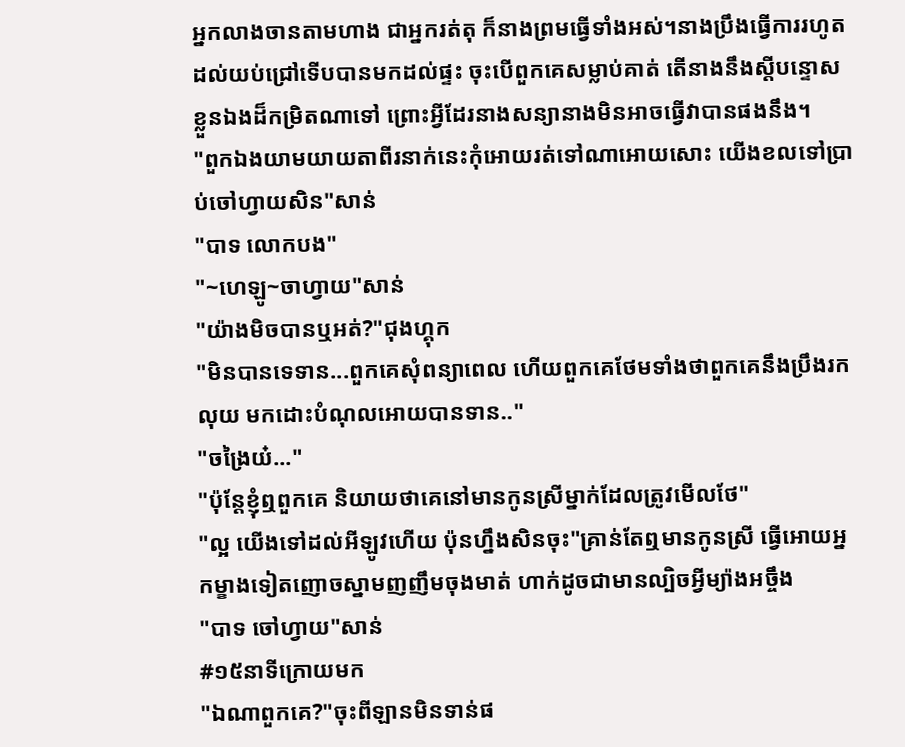អ្នកលាងចានតាមហាង ជាអ្នករត់តុ ក៏នាងព្រមធ្វើទាំងអស់។នាងប្រឹងធ្វើការរហូតដល់យប់ជ្រៅទើបបានមកដល់ផ្ទះ ចុះបើពួកគេសម្លាប់គាត់ តើនាងនឹងស្ដីបន្ទោសខ្លួនឯងដ៏កម្រិតណាទៅ ព្រោះអ្វីដែរនាងសន្យានាងមិនអាចធ្វើវាបានផងនឹង។
"ពួកឯងយាមយាយតាពីរនាក់នេះកុំអោយរត់ទៅណាអោយសោះ យើងខលទៅប្រាប់ចៅហ្វាយសិន"សាន់
"បាទ លោកបង"
"~ហេឡូ~ចាហ្វាយ"សាន់
"យ៉ាងមិចបានឬអត់?"ជុងហ្គុក
"មិនបានទេទាន...ពួកគេសុំពន្យាពេល ហើយពួកគេថែមទាំងថាពួកគេនឹងប្រឹងរកលុយ មកដោះបំណុលអោយបានទាន.."
"ចង្រៃយ៎..."
"ប៉ុន្តែខ្ញុំឮពួកគេ និយាយថាគេនៅមានកូនស្រីម្នាក់ដែលត្រូវមើលថែ"
"ល្អ យើងទៅដល់អីឡូវហើយ ប៉ុនហ្នឹងសិនចុះ"គ្រាន់តែឮមានកូនស្រី ធ្វើអោយអ្នកម្ខាងទៀតញោចស្នាមញញឹមចុងមាត់ ហាក់ដូចជាមានល្បិចអ្វីម្យ៉ាងអច្ចឹង
"បាទ ចៅហ្វាយ"សាន់
#១៥នាទីក្រោយមក
"ឯណាពួកគេ?"ចុះពីឡានមិនទាន់ផ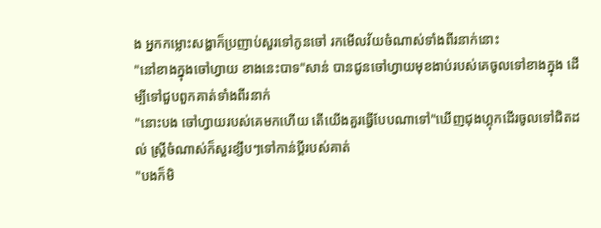ង អ្នកកម្លោះសង្ហាក៏ប្រញាប់សួរទៅកូនចៅ រកមើលវ័យចំណាស់ទាំងពីរនាក់នោះ
"នៅខាងក្នុងចៅហ្វាយ ខាងនេះបាទ"សាន់ បានជូនចៅហ្វាយមុខងាប់របស់គេចូលទៅខាងក្នុង ដើម្បីទៅជួបពួកគាត់ទាំងពីរនាក់
"នោះបង ចៅហ្វាយរបស់គេមកហើយ តើយើងគួរធ្វើបែបណាទៅ"ឃើញជុងហ្គុកដើរចូលទៅជិតដល់ ស្រ្តីចំណាស់ក៏សួរខ្សឹបៗទៅកាន់ប្ដីរបស់គាត់
"បងក៏មិ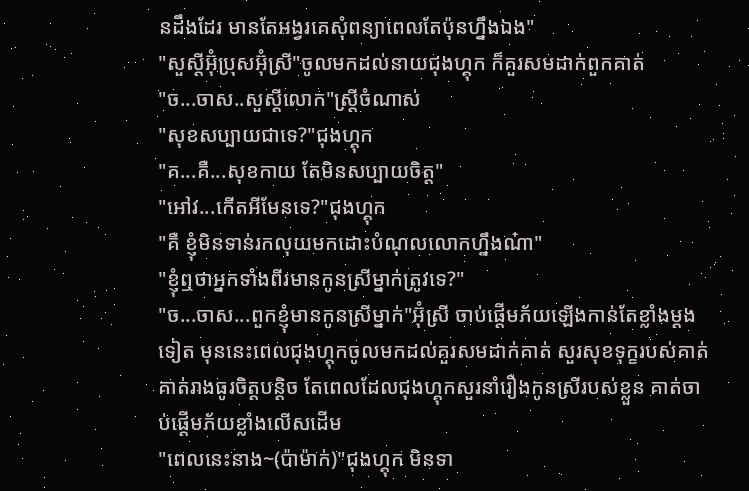នដឹងដែរ មានតែអង្វរគេសុំពន្យាពេលតែប៉ុនហ្នឹងឯង"
"សួស្តីអ៊ុំប្រុសអ៊ុំស្រី"ចូលមកដល់នាយជុងហ្គុក ក៏គួរសមដាក់ពួកគាត់
"ច...ចាស..សួស្ដីលោក"ស្រ្ដីចំណាស់
"សុខសប្បាយជាទេ?"ជុងហ្គុក
"គ...គឺ...សុខកាយ តែមិនសប្បាយចិត្ត"
"អៅវ...កើតអីមែនទេ?"ជុងហ្គុក
"គឺ ខ្ញុំមិនទាន់រកលុយមកដោះបំណុលលោកហ្នឹងណ៎ា"
"ខ្ញុំឮថាអ្នកទាំងពីរមានកូនស្រីម្នាក់ត្រូវទេ?"
"ច...ចាស...ពួកខ្ញុំមានកូនស្រីម្នាក់"អ៊ុំស្រី ចាប់ផ្ដើមភ័យឡើងកាន់តែខ្លាំងម្ដងទៀត មុននេះពេលជុងហ្គុកចូលមកដល់គួរសមដាក់គាត់ សួរសុខទុក្ខរបស់គាត់ គាត់រាងធូរចិត្តបន្តិច តែពេលដែលជុងហ្គុកសួរនាំរឿងកូនស្រីរបស់ខ្លួន គាត់ចាប់ផ្ដើមភ័យខ្លាំងលើសដើម
"ពេលនេះនាង~(ប៉ាម៉ាក់)"ជុងហ្គុក មិនទា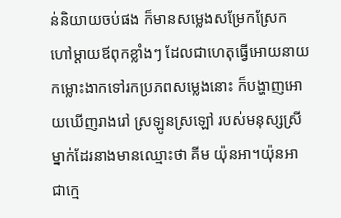ន់និយាយចប់ផង ក៏មានសម្លេងសម្រែកស្រែកហៅម្ដាយឪពុកខ្លាំងៗ ដែលជាហេតុធ្វើអោយនាយកម្លោះងាកទៅរកប្រភពសម្លេងនោះ ក៏បង្ហាញអោយឃើញរាងរៅ ស្រឡូនស្រឡៅ របស់មនុស្សស្រីម្នាក់ដែរនាងមានឈ្មោះថា គីម យ៉ុនអា។យ៉ុនអា ជាក្មេ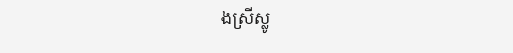ងស្រីស្លូ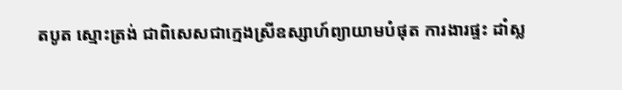តបូត ស្មោះត្រង់ ជាពិសេសជាក្មេងស្រីឧស្សាហ៍ព្យាយាមបំផុត ការងារផ្ទះ ដាំស្ល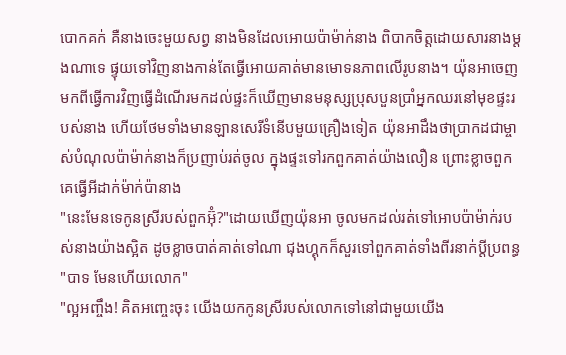បោកគក់ គឺនាងចេះមួយសព្វ នាងមិនដែលអោយប៉ាម៉ាក់នាង ពិបាកចិត្តដោយសារនាងម្ដងណាទេ ផ្ទុយទៅវិញនាងកាន់តែធ្វើអោយគាត់មានមោទនភាពលើរូបនាង។ យ៉ុនអាចេញមកពីធ្វើការវិញធ្វើដំណើរមកដល់ផ្ទះក៏ឃើញមានមនុស្សប្រុសបួនប្រាំអ្នកឈរនៅមុខផ្ទះរបស់នាង ហើយថែមទាំងមានឡានសេរីទំនើបមួយគ្រឿងទៀត យ៉ុនអាដឹងថាប្រាកដជាម្ចាស់បំណុលប៉ាម៉ាក់នាងក៏ប្រញាប់រត់ចូល ក្នុងផ្ទះទៅរកពួកគាត់យ៉ាងលឿន ព្រោះខ្លាចពួកគេធ្វើអីដាក់ម៉ាក់ប៉ានាង
"នេះមែនទេកូនស្រីរបស់ពួកអ៊ុំ?"ដោយឃើញយ៉ុនអា ចូលមកដល់រត់ទៅអោបប៉ាម៉ាក់របស់នាងយ៉ាងស្អិត ដូចខ្លាចបាត់គាត់ទៅណា ជុងហ្គុកក៏សួរទៅពួកគាត់ទាំងពីរនាក់ប្ដីប្រពន្ធ
"បាទ មែនហើយលោក"
"ល្អអញ្ចឹង! គិតអញ្ចេះចុះ យើងយកកូនស្រីរបស់លោកទៅនៅជាមួយយើង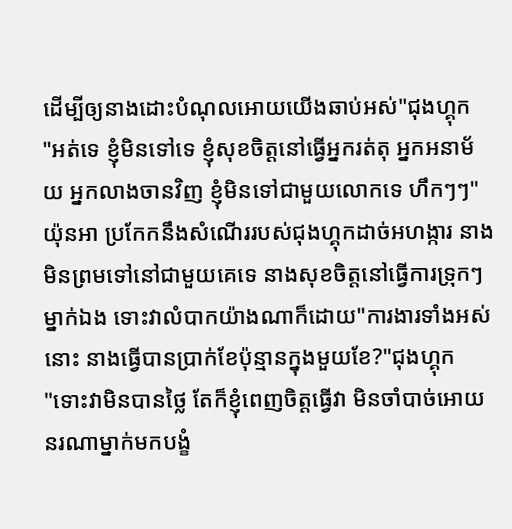ដើម្បីឲ្យនាងដោះបំណុលអោយយើងឆាប់អស់"ជុងហ្គុក
"អត់ទេ ខ្ញុំមិនទៅទេ ខ្ញុំសុខចិត្តនៅធ្វើអ្នករត់តុ អ្នកអនាម័យ អ្នកលាងចានវិញ ខ្ញុំមិនទៅជាមួយលោកទេ ហឹកៗៗ"យ៉ុនអា ប្រកែកនឹងសំណើររបស់ជុងហ្គុកដាច់អហង្ការ នាងមិនព្រមទៅនៅជាមួយគេទេ នាងសុខចិត្តនៅធ្វើការទ្រុកៗម្នាក់ឯង ទោះវាលំបាកយ៉ាងណាក៏ដោយ"ការងារទាំងអស់នោះ នាងធ្វើបានប្រាក់ខែប៉ុន្មានក្នុងមួយខែ?"ជុងហ្គុក
"ទោះវាមិនបានថ្លៃ តែក៏ខ្ញុំពេញចិត្តធ្វើវា មិនចាំបាច់អោយនរណាម្នាក់មកបង្ខំ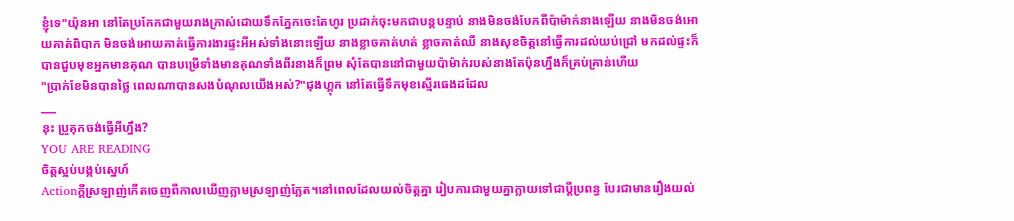ខ្ញុំទេ"យ៉ុនអា នៅតែប្រកែកជាមួយរាងក្រាស់ដោយទឹកភ្នែកចេះតែហូរ ប្រដាក់ចុះមកជាបន្តបន្ទាប់ នាងមិនចង់បែកពីប៉ាម៉ាក់នាងឡើយ នាងមិនចង់អោយគាត់ពិបាក មិនចង់អោយគាត់ធ្វើការងារផ្ទះអីអស់ទាំងនោះឡើយ នាងខ្លាចគាត់ហត់ ខ្លាចគាត់ឈឺ នាងសុខចិត្តនៅធ្វើការដល់យប់ជ្រៅ មកដល់ផ្ទះក៏បានជួបមុខអ្នកមានគុណ បានបម្រើទាំងមានគុណទាំងពីរនាងក៏ព្រម សុំតែបាននៅជាមួយប៉ាម៉ាក់របស់នាងតែប៉ុនហ្នឹងក៏គ្រប់គ្រាន់ហើយ
"ប្រាក់ខែមិនបានថ្លៃ ពេលណាបានសងបំណុលយើងអស់?"ជុងហ្គុក នៅតែធ្វើទឹកមុខស្មើរធេងដដែល
___
នុះ ប្រូគុកចង់ធ្វើអីហ្នឹង?
YOU ARE READING
ចិត្តស្អប់បង្កប់ស្នេហ៍
Actionក្ដីស្រឡាញ់កើតចេញពីកាលឃើញភ្លាមស្រឡាញ់ភ្លែត។នៅពេលដែលយល់ចិត្តគ្នា រៀបការជាមួយគ្នាក្លាយទៅជាប្ដីប្រពន្ធ បែរជាមានរឿងយល់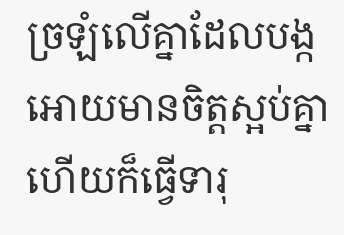ច្រឡំលើគ្នាដែលបង្កអោយមានចិត្តស្អប់គ្នា ហើយក៏ធ្វើទារុ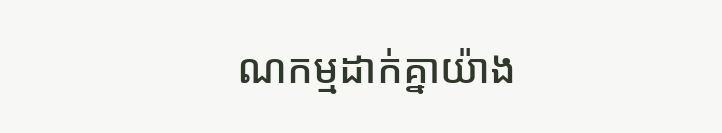ណកម្មដាក់គ្នាយ៉ាង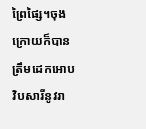ព្រៃផ្សៃ។ចុងក្រោយក៏បានត្រឹមដេកអោបវិបសារីនូវរា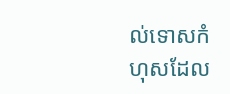ល់ទោសកំហុសដែល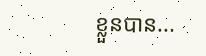ខ្លួនបាន...